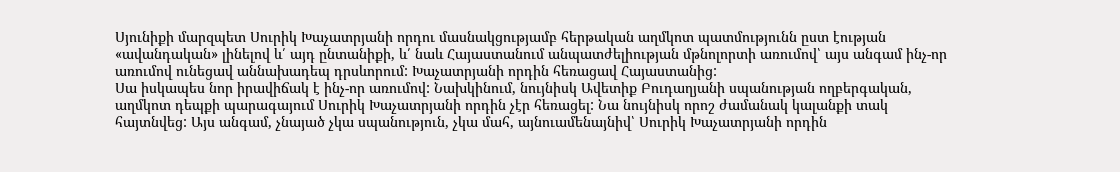Սյունիքի մարզպետ Սուրիկ Խաչատրյանի որդու մասնակցությամբ հերթական աղմկոտ պատմությունն ըստ էության «ավանդական» լինելով և՛ այդ ընտանիքի, և՛ նաև Հայաստանում անպատժելիության մթնոլորտի առումով՝ այս անգամ ինչ-որ առումով ունեցավ աննախադեպ դրսևորում: Խաչատրյանի որդին հեռացավ Հայաստանից:
Սա իսկապես նոր իրավիճակ է ինչ-որ առումով: Նախկինում, նույնիսկ Ավետիք Բուդաղյանի սպանության ողբերգական, աղմկոտ դեպքի պարագայում Սուրիկ Խաչատրյանի որդին չէր հեռացել: Նա նույնիսկ որոշ ժամանակ կալանքի տակ հայտնվեց: Այս անգամ, չնայած չկա սպանություն, չկա մահ, այնուամենայնիվ՝ Սուրիկ Խաչատրյանի որդին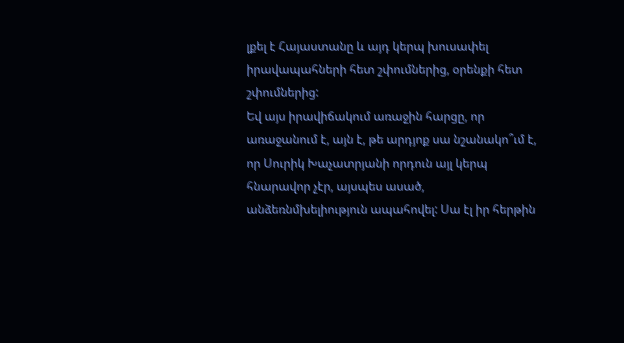լքել է Հայաստանը և այդ կերպ խուսափել իրավապահների հետ շփումներից, օրենքի հետ շփումներից:
Եվ այս իրավիճակում առաջին հարցը, որ առաջանում է, այն է, թե արդյոք սա նշանակո՞ւմ է, որ Սուրիկ Խաչատրյանի որդուն այլ կերպ հնարավոր չէր, այսպես ասած, անձեռնմխելիություն ապահովել: Սա էլ իր հերթին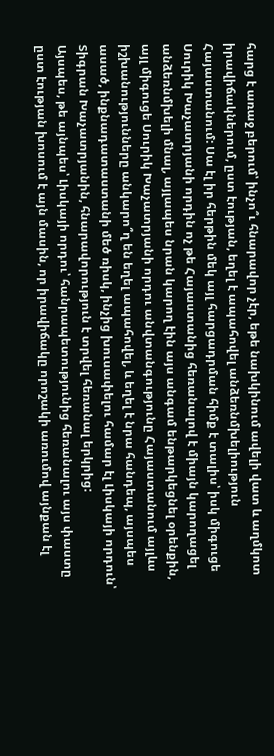հարց է առաջ բերում՝ ինչո՞ւ հնարավոր չէր, եթե նախկինում ավելի վատ և աղմկոտ իրավիճակներում, ըստ էության, եղել է ապահովել անձեռնմխելիություն Հայաստանում: Սա էլ իր հերթին մեկ այլ հարցադրման հիմք է տալիս՝ իսկ միգուցե Սուրիկ Խաչատրյանի որդին ոչ թե Հայաստանից հեռանալով է միայն կարողացել անձեռնմխելի մնալ, այլապես նրան կարող էին այս անգամ ենթարկեցնել օրենքին, այլ միգուցե Սուրիկ Խաչատրյանի որդու անվտանգությունը Հայաստանում այլևս իշխանությունները անկարո՞ղ են եղել ապահովել, և եղել է նրա հանդեպ, այսպես ասած, ինքնադատաստանի մեծ ռիսկ, ինչից խուսափելու համար էլ Լիսկայի որդուն՝ Տիգրան Խաչատրյանին, հնարավորություն է տրվել հեռանալ երկրից:
Այսպես, թե այնպես՝ Լիսկայի որդու՝ հանրապետությունից հեռանալու այս փաստը ըստ էության խոսում է այն մասին, որ իրավիճակը որոշակի առումով այնքան էլ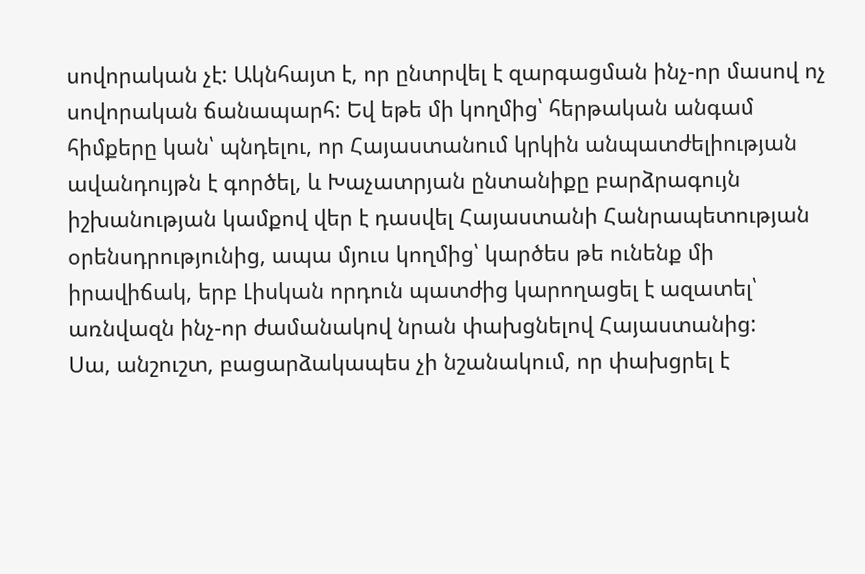սովորական չէ: Ակնհայտ է, որ ընտրվել է զարգացման ինչ-որ մասով ոչ սովորական ճանապարհ: Եվ եթե մի կողմից՝ հերթական անգամ հիմքերը կան՝ պնդելու, որ Հայաստանում կրկին անպատժելիության ավանդույթն է գործել, և Խաչատրյան ընտանիքը բարձրագույն իշխանության կամքով վեր է դասվել Հայաստանի Հանրապետության օրենսդրությունից, ապա մյուս կողմից՝ կարծես թե ունենք մի իրավիճակ, երբ Լիսկան որդուն պատժից կարողացել է ազատել՝ առնվազն ինչ-որ ժամանակով նրան փախցնելով Հայաստանից:
Սա, անշուշտ, բացարձակապես չի նշանակում, որ փախցրել է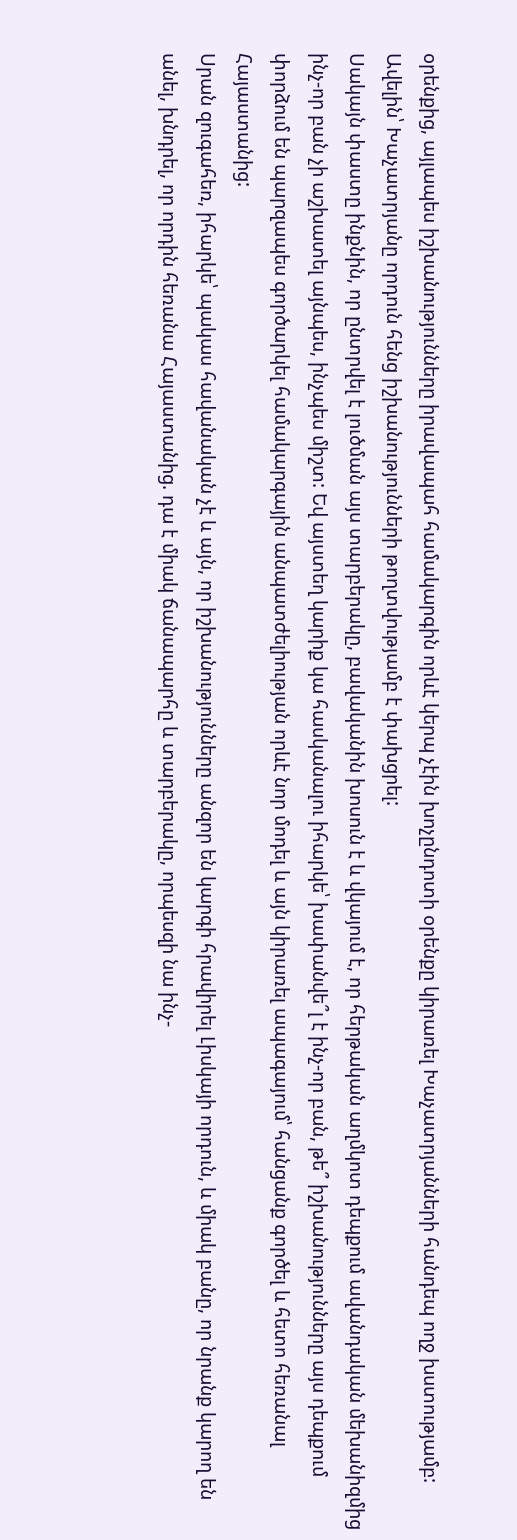օրենքից, այլապես իշխանությունները իրավապահ համակարգին որևէ կերպ չէին խոչընդոտի օրենքը կիրառել Խաչատրյանների հանդեպ ողջ խստությամբ: Ավելին՝ Խաչատրյանը որդուն հենց իշխանությունների թողտվությամբ է փախցրել:
Սակայն փաստը ինքնին, որ ընտրվել է լուծման այս տարբերակը, բավականին խոսուն է և վկայում է, որ հերթական աղմկոտ դեպքում ավանդական մեխանիզմից ինչ-որ բան չի աշխատել այնպես, ինչպես միշտ: Եվ այստեղ կարիք կա հասկանալու իհարկե՝ խափանվե՞լ է ինչ-որ բան, թե՞ իշխանությունները այս դեպքում փորձում են պարզապես գործարկել համակարգային անպատժելիության որևէ նոր մոդել և այն կիրառել ապագայում՝ հանցանք գործել և հետո հեռանալ Հայաստանից:
Սրան զուգահեռ, իհարկե՝ պակաս հավանական չէ և այն, որ իշխանությունները անզոր են կարգի հրավիրել Լիսկայի որդուն, և միակ բանը, որ նրանք կարող են անել, խնդրել, որ որդին հեռանա Հայաստանից. դա է միակ ճանապարհը և տարբերակը, որպեսզի նա ինչ-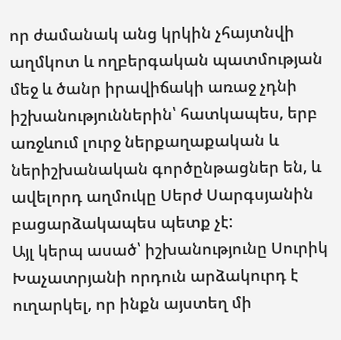որ ժամանակ անց կրկին չհայտնվի աղմկոտ և ողբերգական պատմության մեջ և ծանր իրավիճակի առաջ չդնի իշխանություններին՝ հատկապես, երբ առջևում լուրջ ներքաղաքական և ներիշխանական գործընթացներ են, և ավելորդ աղմուկը Սերժ Սարգսյանին բացարձակապես պետք չէ:
Այլ կերպ ասած՝ իշխանությունը Սուրիկ Խաչատրյանի որդուն արձակուրդ է ուղարկել, որ ինքն այստեղ մի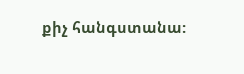քիչ հանգստանա: